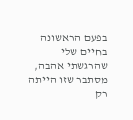בפעם הראשונה בחיים שלי שהרגשתי אהבה, מסתבר שזו הייתה רק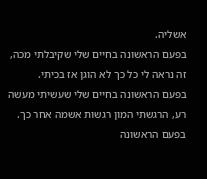אשליה.
בפעם הראשונה בחיים שלי שקיבלתי מכה, זה נראה לי כל כך לא הוגן אז בכיתי.
בפעם הראשונה בחיים שלי שעשיתי מעשה רע, הרגשתי המון רגשות אשמה אחר כך.
בפעם הראשונה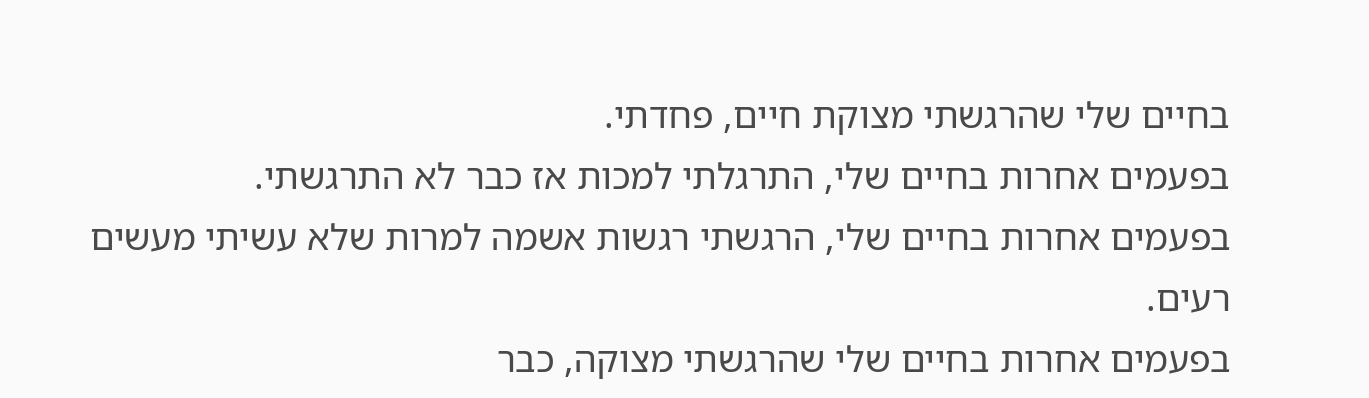בחיים שלי שהרגשתי מצוקת חיים, פחדתי.
בפעמים אחרות בחיים שלי, התרגלתי למכות אז כבר לא התרגשתי.
בפעמים אחרות בחיים שלי, הרגשתי רגשות אשמה למרות שלא עשיתי מעשים רעים.
בפעמים אחרות בחיים שלי שהרגשתי מצוקה, כבר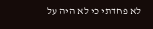לא פחדתי כי לא היה על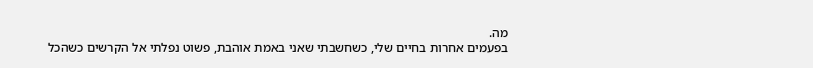מה.
בפעמים אחרות בחיים שלי, כשחשבתי שאני באמת אוהבת, פשוט נפלתי אל הקרשים כשהכל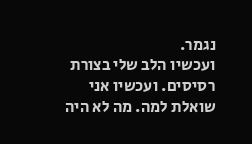נגמר.
ועכשיו הלב שלי בצורת רסיסים. ועכשיו אני שואלת למה. מה לא היה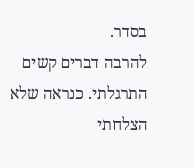בסדר.
להרבה דברים קשים התרגלתי. כנראה שלא הצלחתי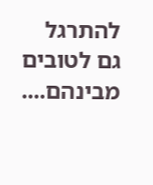להתרגל גם לטובים מבינהם....